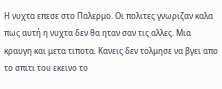Η νυχτα επεσε στο Παλερμο. Οι πολιτες γνωριζαν καλα πως αυτή η νυχτα δεν θα ηταν σαν τις αλλες. Μια κραυγη και μετα τιποτα. Κανεις δεν τολμησε να βγει απο το σπιτι του εκεινο το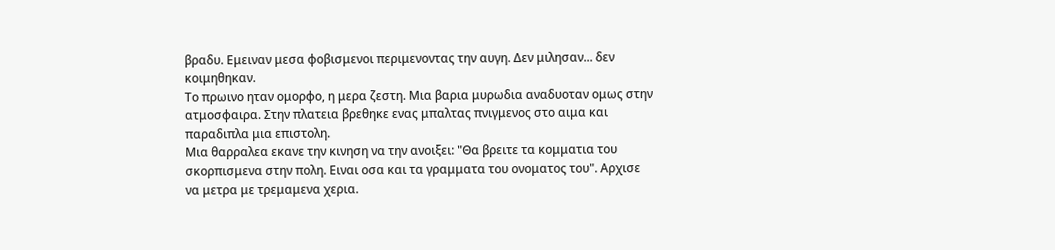βραδυ. Εμειναν μεσα φοβισμενοι περιμενοντας την αυγη. Δεν μιλησαν... δεν κοιμηθηκαν.
Το πρωινο ηταν ομορφο, η μερα ζεστη. Μια βαρια μυρωδια αναδυοταν ομως στην ατμοσφαιρα. Στην πλατεια βρεθηκε ενας μπαλτας πνιγμενος στο αιμα και παραδιπλα μια επιστολη.
Μια θαρραλεα εκανε την κινηση να την ανοιξει: "Θα βρειτε τα κομματια του σκορπισμενα στην πολη. Ειναι οσα και τα γραμματα του ονοματος του". Αρχισε να μετρα με τρεμαμενα χερια.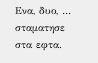Ενα, δυο, … σταματησε στα εφτα.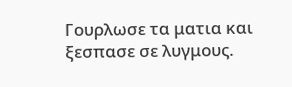Γουρλωσε τα ματια και ξεσπασε σε λυγμους.